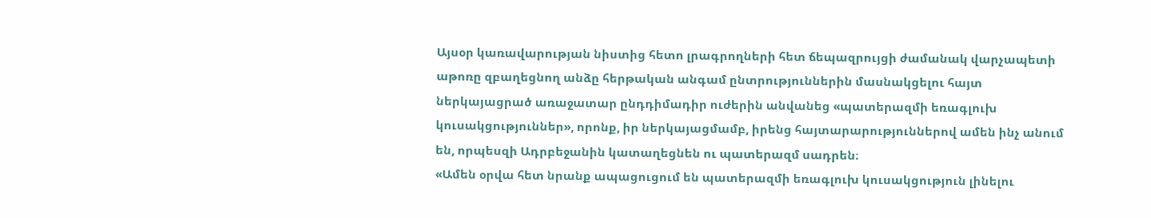Այսօր կառավարության նիստից հետո լրագրողների հետ ճեպազրույցի ժամանակ վարչապետի աթոռը զբաղեցնող անձը հերթական անգամ ընտրություններին մասնակցելու հայտ ներկայացրած առաջատար ընդդիմադիր ուժերին անվանեց «պատերազմի եռագլուխ կուսակցություններ», որոնք, իր ներկայացմամբ, իրենց հայտարարություններով ամեն ինչ անում են, որպեսզի Ադրբեջանին կատաղեցնեն ու պատերազմ սադրեն։
«Ամեն օրվա հետ նրանք ապացուցում են պատերազմի եռագլուխ կուսակցություն լինելու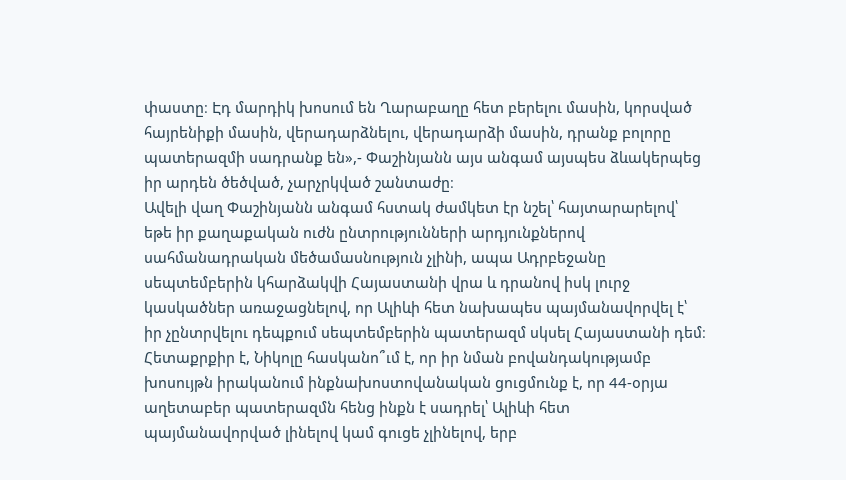փաստը։ Էդ մարդիկ խոսում են Ղարաբաղը հետ բերելու մասին, կորսված հայրենիքի մասին, վերադարձնելու, վերադարձի մասին, դրանք բոլորը պատերազմի սադրանք են»,- Փաշինյանն այս անգամ այսպես ձևակերպեց իր արդեն ծեծված, չարչրկված շանտաժը։
Ավելի վաղ Փաշինյանն անգամ հստակ ժամկետ էր նշել՝ հայտարարելով՝ եթե իր քաղաքական ուժն ընտրությունների արդյունքներով սահմանադրական մեծամասնություն չլինի, ապա Ադրբեջանը սեպտեմբերին կհարձակվի Հայաստանի վրա և դրանով իսկ լուրջ կասկածներ առաջացնելով, որ Ալիևի հետ նախապես պայմանավորվել է՝ իր չընտրվելու դեպքում սեպտեմբերին պատերազմ սկսել Հայաստանի դեմ։ Հետաքրքիր է, Նիկոլը հասկանո՞ւմ է, որ իր նման բովանդակությամբ խոսույթն իրականում ինքնախոստովանական ցուցմունք է, որ 44-օրյա աղետաբեր պատերազմն հենց ինքն է սադրել՝ Ալիևի հետ պայմանավորված լինելով կամ գուցե չլինելով, երբ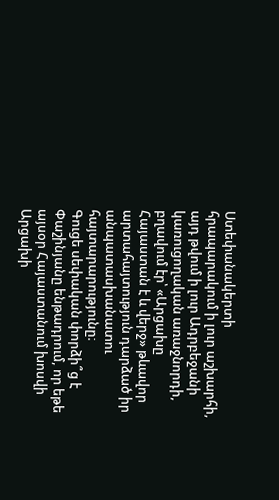Ստեփանակերտի հրապարակում ի լուր աշխարհի, այդ թվում ի լուր Ադրբեջանի կառուցողական առաջնորդի, բղավում էր՝ «Արցախը Հայաստան է և վերջ» թևավոր արտահայտություն դարձած իր անպատասխանատու հայտարարությունը։
Գուցե սեփական փորձի՞ց է Փաշինյանը ենթադրում, որ եթե այսօր Հայաստանում խոսվի Արցախի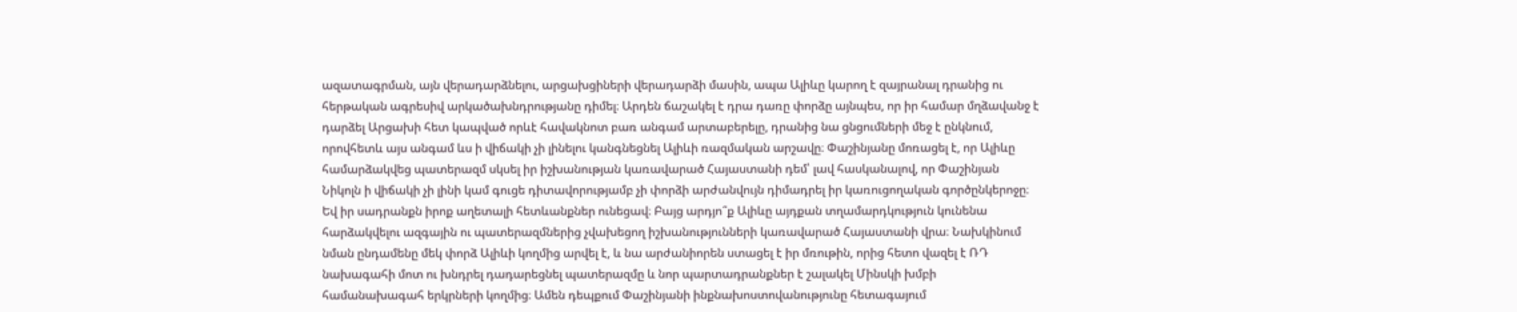ազատագրման, այն վերադարձնելու, արցախցիների վերադարձի մասին, ապա Ալիևը կարող է զայրանալ դրանից ու հերթական ագրեսիվ արկածախնդրությանը դիմել։ Արդեն ճաշակել է դրա դառը փորձը այնպես, որ իր համար մղձավանջ է դարձել Արցախի հետ կապված որևէ հավակնոտ բառ անգամ արտաբերելը, դրանից նա ցնցումների մեջ է ընկնում, որովհետև այս անգամ ևս ի վիճակի չի լինելու կանգնեցնել Ալիևի ռազմական արշավը։ Փաշինյանը մոռացել է, որ Ալիևը համարձակվեց պատերազմ սկսել իր իշխանության կառավարած Հայաստանի դեմ՝ լավ հասկանալով, որ Փաշինյան Նիկոլն ի վիճակի չի լինի կամ գուցե դիտավորությամբ չի փորձի արժանվույն դիմադրել իր կառուցողական գործընկերոջը։
Եվ իր սադրանքն իրոք աղետալի հետևանքներ ունեցավ։ Բայց արդյո՞ք Ալիևը այդքան տղամարդկություն կունենա հարձակվելու ազգային ու պատերազմներից չվախեցող իշխանությունների կառավարած Հայաստանի վրա։ Նախկինում նման ընդամենը մեկ փորձ Ալիևի կողմից արվել է, և նա արժանիորեն ստացել է իր մռութին, որից հետո վազել է ՌԴ նախագահի մոտ ու խնդրել դադարեցնել պատերազմը և նոր պարտադրանքներ է շալակել Մինսկի խմբի համանախագահ երկրների կողմից։ Ամեն դեպքում Փաշինյանի ինքնախոստովանությունը հետագայում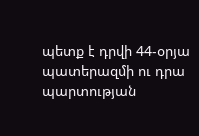պետք է դրվի 44-օրյա պատերազմի ու դրա պարտության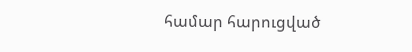համար հարուցված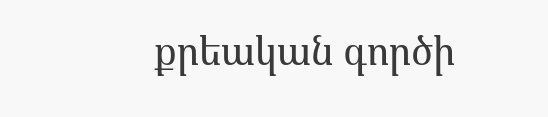քրեական գործի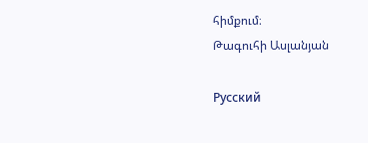հիմքում։
Թագուհի Ասլանյան

Русский